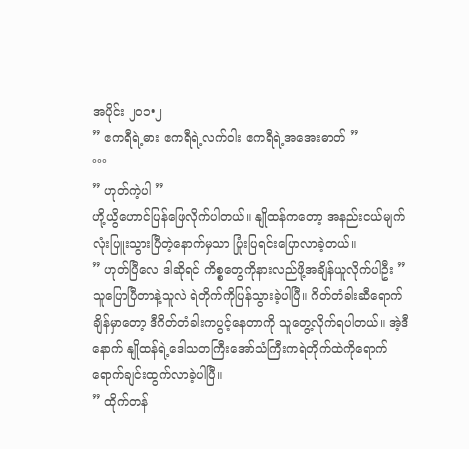အပိုင်း ၂၀၁•၂
” ဧကရီရဲ့ဓား ဧကရီရဲ့လက်၀ါး ဧကရီရဲ့အအေးဓာတ် ”
°°°
” ဟုတ်ကဲ့ပါ ”
ဟို့ယွိဟောင်ပြန်ဖြေလိုက်ပါတယ်။ နျိုထန်ကတော့ အနည်းငယ်မျက်လုံးပြူးသွားပြီတဲ့နောက်မှသာ ပြုံးပြရင်းပြောလာခဲ့တယ်။
” ဟုတ်ပြီလေ ဒါဆိုရင် ကိစ္စတွေကိုနားလည်ဖို့အချိန်ယူလိုက်ပါဦး ”
သူပြောပြီတာနဲ့သူလဲ ရဲတိုက်ကိုပြန်သွားခဲ့ပါပြီ။ ဂိတ်တံခါးဆီရောက်ချိန်မှာတော့ ဒီဂိတ်တံခါးကပွင့်နေတာကို သူတွေ့လိုက်ရပါတယ်။ အဲ့ဒီနောက် နျိုထန်ရဲ့ဒေါသတကြီးအော်သံကြီးကရဲတိုက်ထဲကိုရောက်ရောက်ချင်းထွက်လာခဲ့ပါပြီ။
” ထိုက်တန်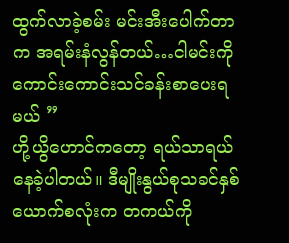ထွက်လာခဲ့စမ်း မင်းအီးပေါက်တာက အရမ်းနံလွန်တယ်…ငါမင်းကိုကောင်းကောင်းသင်ခန်းစာပေးရမယ် ”
ဟို့ယွိဟောင်ကတော့ ရယ်သာရယ်နေခဲ့ပါတယ်။ ဒီမျိုးနွယ်စုသခင်နှစ်ယောက်စလုံးက တကယ်ကို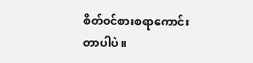စိတ်၀င်စားစရာကောင်းတာပါပဲ။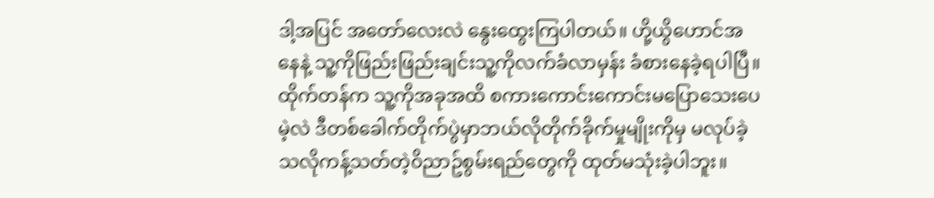ဒါ့အပြင် အတော်လေးလဲ နွေးထွေးကြပါတယ်။ ဟို့ယွိဟောင်အနေနဲ့ သူ့ကိုဖြည်းဖြည်းချင်းသူ့ကိုလက်ခံလာမှန်း ခံစားနေခဲ့ရပါပြီ။ ထိုက်တန်က သူ့ကိုအခုအထိ စကားကောင်းကောင်းမပြောသေးပေမဲ့လဲ ဒီတစ်ခေါက်တိုက်ပွဲမှာဘယ်လိုတိုက်ခိုက်မှုမျိုးကိုမှ မလုပ်ခဲ့သလိုကန့်သတ်တဲ့၀ိညာဥ်စွမ်းရည်တွေကို ထုတ်မသုံးခဲ့ပါဘူး။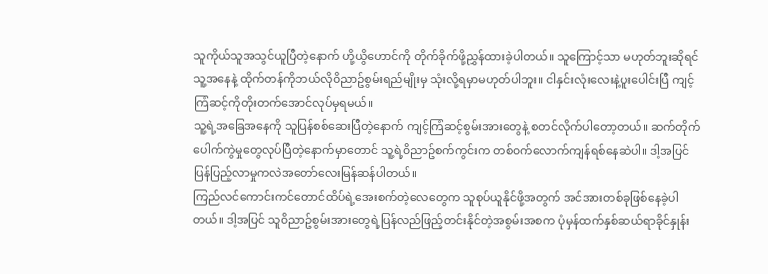သူကိုယ်သူအသွင်ယူပြီတဲ့နောက် ဟို့ယွိဟောင်ကို တိုက်ခိုက်ဖို့ညွှန်ထားခဲ့ပါတယ်။ သူကြောင့်သာ မဟုတ်ဘူးဆိုရင် သူ့အနေနဲ့ ထိုက်တန်ကိုဘယ်လို၀ိညာဥ်စွမ်းရည်မျိုးမှ သုံးလို့ရမှာမဟုတ်ပါဘူး။ ငါနှင်းလုံးလေးနဲ့ပူးပေါင်းပြီ ကျင့်ကြံဆင့်ကိုတိုးတက်အောင်လုပ်မှရမယ်။
သူ့ရဲ့အခြေအနေကို သူပြန်စစ်ဆေးပြီတဲ့နောက် ကျင့်ကြံဆင့်စွမ်းအားတွေနဲ့ စတင်လိုက်ပါတော့တယ်။ ဆက်တိုက်ပေါက်ကွဲမှုတွေလုပ်ပြီတဲ့နောက်မှာတောင် သူ့ရဲ့၀ိညာဥ်စက်ကွင်းက တစ်၀က်လောက်ကျန်ရစ်နေဆဲပါ။ ဒါ့အပြင် ပြန်ပြည့်လာမှုကလဲအတော်လေးမြန်ဆန်ပါတယ်။
ကြည်လင်ကောင်းကင်တောင်ထိပ်ရဲ့အေးစက်တဲ့လေတွေက သူစုပ်ယူနိုင်ဖို့အတွက် အင်အားတစ်ခုဖြစ်နေခဲ့ပါတယ်။ ဒါ့အပြင် သူ၀ိညာဥ်စွမ်းအားတွေရဲ့ပြန်လည်ဖြည့်တင်းနိုင်တဲ့အစွမ်းအစက ပုံမှန်ထက်နှစ်ဆယ်ရာခိုင်နှုန်း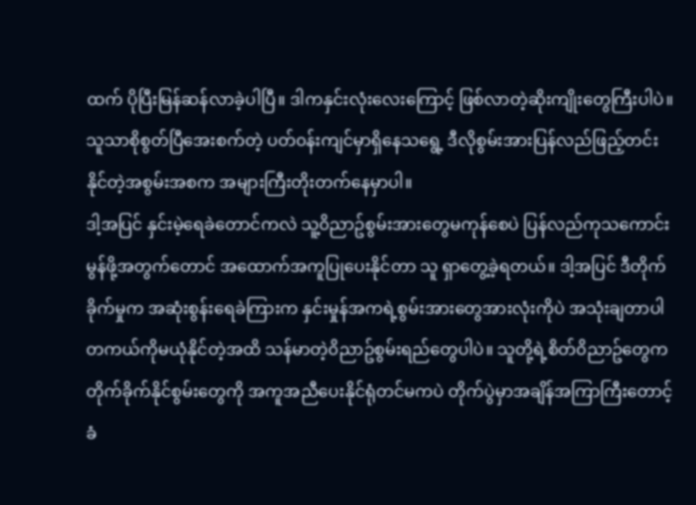ထက် ပိုပြီးမြန်ဆန်လာခဲ့ပါပြီ။ ဒါကနှင်းလုံးလေးကြောင့် ဖြစ်လာတဲ့ဆိုးကျိုးတွေကြီးပါပဲ။ သူသာစိုစွတ်ပြီအေးစက်တဲ့ ပတ်၀န်းကျင်မှာရှိနေသရွေ့ ဒီလိုစွမ်းအားပြန်လည်ဖြည့်တင်းနိုင်တဲ့အစွမ်းအစက အများကြီးတိုးတက်နေမှာပါ။
ဒါ့အပြင် နှင်းမဲ့ရေခဲတောင်ကလဲ သူ့၀ိညာဥ်စွမ်းအားတွေမကုန်စေပဲ ပြန်လည်ကုသကောင်းမွန်ဖို့အတွက်တောင် အထောက်အကူပြုပေးနိုင်တာ သူ ရှာတွေ့ခဲ့ရတယ်။ ဒါ့အပြင် ဒီတိုက်ခိုက်မှုက အဆုံးစွန်းရေခဲကြားက နှင်းမှုန်အကရဲ့စွမ်းအားတွေအားလုံးကိုပဲ အသုံးချတာပါ တကယ်ကိုမယုံနိုင်တဲ့အထိ သန်မာတဲ့၀ိညာဥ်စွမ်းရည်တွေပါပဲ။ သူတို့ရဲ့စိတ်၀ိညာဥ်တွေက တိုက်ခိုက်နိုင်စွမ်းတွေကို အကူအညီပေးနိုင်ရုံတင်မကပဲ တိုက်ပွဲမှာအချိန်အကြာကြီးတောင့်ခံ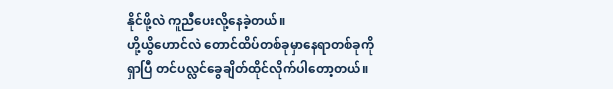နိုင်ဖို့လဲ ကူညီပေးလို့နေခဲ့တယ်။
ဟို့ယွိဟောင်လဲ တောင်ထိပ်တစ်ခုမှာနေရာတစ်ခုကိုရှာပြီ တင်ပလ္လင်ခွေချိတ်ထိုင်လိုက်ပါတော့တယ်။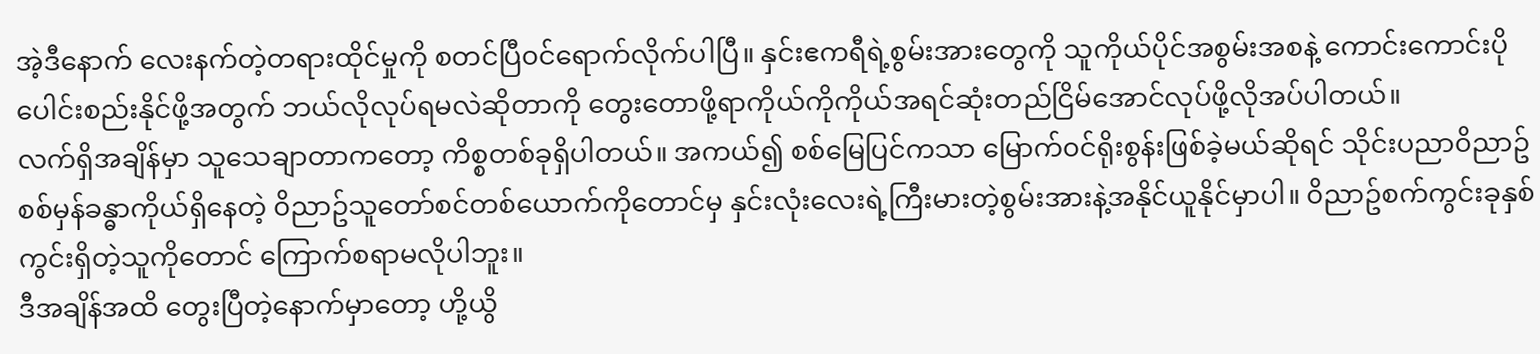အဲ့ဒီနောက် လေးနက်တဲ့တရားထိုင်မှုကို စတင်ပြီ၀င်ရောက်လိုက်ပါပြီ။ နှင်းဧကရီရဲ့စွမ်းအားတွေကို သူကိုယ်ပိုင်အစွမ်းအစနဲ့ ကောင်းကောင်းပိုပေါင်းစည်းနိုင်ဖို့အတွက် ဘယ်လိုလုပ်ရမလဲဆိုတာကို တွေးတောဖို့ရာကိုယ်ကိုကိုယ်အရင်ဆုံးတည်ငြိမ်အောင်လုပ်ဖို့လိုအပ်ပါတယ်။
လက်ရှိအချိန်မှာ သူသေချာတာကတော့ ကိစ္စတစ်ခုရှိပါတယ်။ အကယ်၍ စစ်မြေပြင်ကသာ မြောက်၀င်ရိုးစွန်းဖြစ်ခဲ့မယ်ဆိုရင် သိုင်းပညာ၀ိညာဥ်စစ်မှန်ခန္ဓာကိုယ်ရှိနေတဲ့ ၀ိညာဥ်သူတော်စင်တစ်ယောက်ကိုတောင်မှ နှင်းလုံးလေးရဲ့ကြီးမားတဲ့စွမ်းအားနဲ့အနိုင်ယူနိုင်မှာပါ။ ၀ိညာဥ်စက်ကွင်းခုနှစ်ကွင်းရှိတဲ့သူကိုတောင် ကြောက်စရာမလိုပါဘူး။
ဒီအချိန်အထိ တွေးပြီတဲ့နောက်မှာတော့ ဟို့ယွိ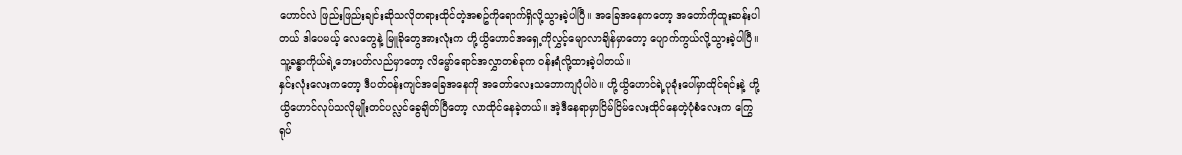ဟောင်လဲ ဖြည်းဖြည်းချင်းဆိုသလိုတရားထိုင်တဲ့အစဥ်ကိုရောက်ရှိလို့သွားခဲ့ပါပြီ။ အခြေအနေကတော့ အတော်ကိုထူးဆန်းပါတယ် ဒါပေမယ့် လေတွေနဲ့ မြူခိုတွေအားလုံးက ဟို့ယွိဟောင်အရှေ့ကိုလွှင့်မျောလာချိန်မှာတော့ ပျောက်ကွယ်လို့သွားခဲ့ပါပြီ။ သူ့ခန္ဓာကိုယ်ရဲ့ဘေးပတ်လည်မှာတော့ လိမ္မော်ရောင်အလွှာတစ်ခုက ၀န်းရံလို့ထားခဲ့ပါတယ်။
နှင်းလုံးလေးကတော့ ဒီပတ်၀န်းကျင်အခြေအနေကို အတော်လေးသဘောကျပုံပါပဲ။ ဟို့ယွိဟောင်ရဲ့ပုခုံးပေါ်မှာထိုင်ရင်းနဲ့ ဟို့ယွိဟောင်လုပ်သလိုမျိုးတင်ပလ္လင်ခွေချိတ်ပြီတော့ လာထိုင်နေခဲ့တယ်။ အဲ့ဒီနေရာမှာငြိမ်ငြိမ်လေးထိုင်နေတဲ့ပုံစံလေးက ကြွေရုပ်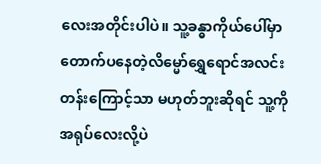လေးအတိုင်းပါပဲ။ သူ့ခန္ဓာကိုယ်ပေါ်မှာတောက်ပနေတဲ့လိမ္မော်ရွှေရောင်အလင်းတန်းကြောင့်သာ မဟုတ်ဘူးဆိုရင် သူ့ကိုအရုပ်လေးလို့ပဲ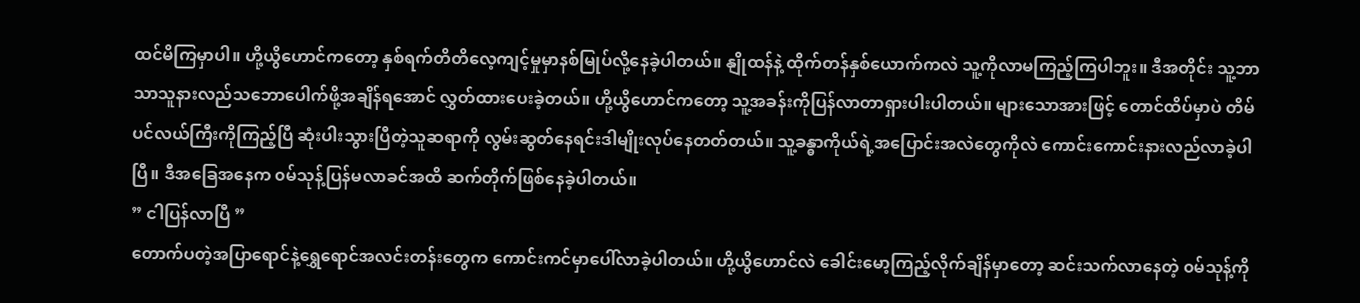ထင်မိကြမှာပါ။ ဟို့ယွိဟောင်ကတော့ နှစ်ရက်တိတိလေ့ကျင့်မှုမှာနစ်မြုပ်လို့နေခဲ့ပါတယ်။ နျိုထန်နဲ့ ထိုက်တန်နှစ်ယောက်ကလဲ သူ့ကိုလာမကြည့်ကြပါဘူး။ ဒီအတိုင်း သူ့ဘာသာသူနားလည်သဘောပေါက်ဖို့အချိန်ရအောင် လွှတ်ထားပေးခဲ့တယ်။ ဟို့ယွိဟောင်ကတော့ သူ့အခန်းကိုပြန်လာတာရှားပါးပါတယ်။ များသောအားဖြင့် တောင်ထိပ်မှာပဲ တိမ်ပင်လယ်ကြီးကိုကြည့်ပြီ ဆုံးပါးသွားပြီတဲ့သူဆရာကို လွမ်းဆွတ်နေရင်းဒါမျိုးလုပ်နေတတ်တယ်။ သူ့ခန္ဓာကိုယ်ရဲ့အပြောင်းအလဲတွေကိုလဲ ကောင်းကောင်းနားလည်လာခဲ့ပါပြီ။ ဒီအခြေအနေက ၀မ်သုန့်ပြန်မလာခင်အထိ ဆက်တိုက်ဖြစ်နေခဲ့ပါတယ်။
” ငါပြန်လာပြီ ”
တောက်ပတဲ့အပြာရောင်နဲ့ရွှေရောင်အလင်းတန်းတွေက ကောင်းကင်မှာပေါ်လာခဲ့ပါတယ်။ ဟို့ယွိဟောင်လဲ ခေါင်းမော့ကြည့်လိုက်ချိန်မှာတော့ ဆင်းသက်လာနေတဲ့ ၀မ်သုန့်ကို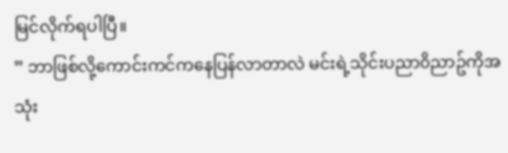မြင်လိုက်ရပါပြီ။
” ဘာဖြစ်လို့ကောင်းကင်ကနေပြန်လာတာလဲ မင်းရဲ့သိုင်းပညာ၀ိညာဥ်ကိုအသုံး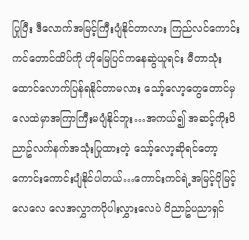ပြုပြီး ဒီလောက်အမြင့်ကြီးပျံနိုင်တာလား ကြည်လင်ကောင်းကင်တောင်ထိပ်ကို ဟိုမြေပြင်ကနေဆွဲယူရင်း မီတာသုံးထောင်လောက်ပြန်ရနိုင်တာမလား သော့်လော့တွေတောင်မှ လေထဲမှာအကြာကြီးမပျံနိုင်ဘူး…အကယ်၍ အဆင့်ကိုး၀ိညာဥ်လက်နက်အသုံးပြုထားတဲ့ သော့်လော့ဆိုရင်တော့ ကောင်းကောင်းပျံနိုင်ပါတယ်…ကောင်းကင်ရဲ့အမြင့်ပိုမြင့်လေလေ လေအလွှာကပိုပါးလွှားလေပဲ ၀ိညာဥ်ပညာရှင်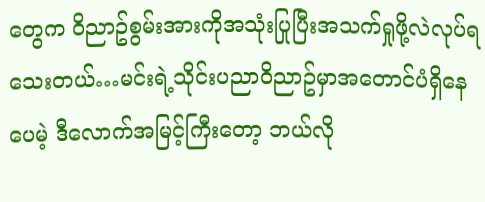တွေက ၀ိညာဥ်စွမ်းအားကိုအသုံးပြုပြီးအသက်ရှုဖို့လဲလုပ်ရသေးတယ်…မင်းရဲ့သိုင်းပညာ၀ိညာဥ်မှာအတောင်ပံရှိနေပေမဲ့ ဒီလောက်အမြင့်ကြီးတော့ ဘယ်လို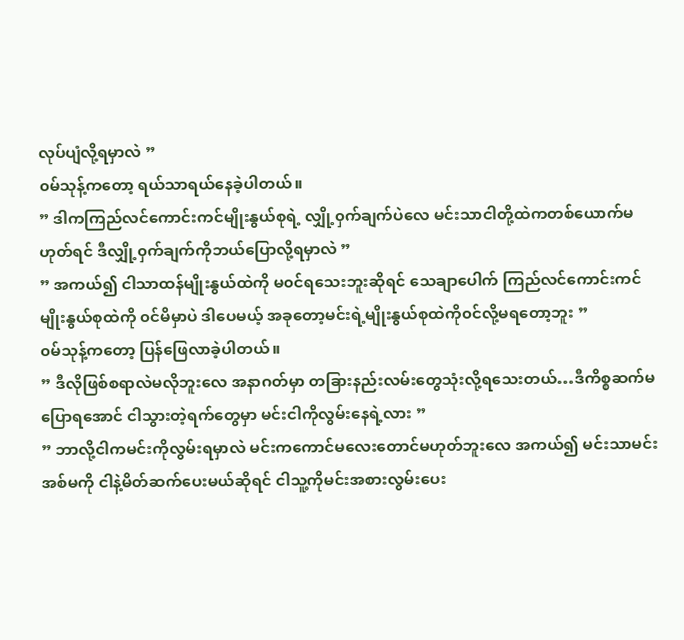လုပ်ပျံလို့ရမှာလဲ ”
၀မ်သုန့်ကတော့ ရယ်သာရယ်နေခဲ့ပါတယ်။
” ဒါကကြည်လင်ကောင်းကင်မျိုးနွယ်စုရဲ့ လျှို့၀ှက်ချက်ပဲလေ မင်းသာငါတို့ထဲကတစ်ယောက်မဟုတ်ရင် ဒီလျှို့၀ှက်ချက်ကိုဘယ်ပြောလို့ရမှာလဲ ”
” အကယ်၍ ငါသာထန်မျိုးနွယ်ထဲကို မ၀င်ရသေးဘူးဆိုရင် သေချာပေါက် ကြည်လင်ကောင်းကင်မျိုးနွယ်စုထဲကို ၀င်မိမှာပဲ ဒါပေမယ့် အခုတော့မင်းရဲ့မျိုးနွယ်စုထဲကို၀င်လို့မရတော့ဘူး ”
၀မ်သုန့်ကတော့ ပြန်ဖြေလာခဲ့ပါတယ်။
” ဒီလိုဖြစ်စရာလဲမလိုဘူးလေ အနာဂတ်မှာ တခြားနည်းလမ်းတွေသုံးလို့ရသေးတယ်…ဒီကိစ္စဆက်မပြောရအောင် ငါသွားတဲ့ရက်တွေမှာ မင်းငါကိုလွမ်းနေရဲ့လား ”
” ဘာလို့ငါကမင်းကိုလွမ်းရမှာလဲ မင်းကကောင်မလေးတောင်မဟုတ်ဘူးလေ အကယ်၍ မင်းသာမင်းအစ်မကို ငါနဲ့မိတ်ဆက်ပေးမယ်ဆိုရင် ငါသူ့ကိုမင်းအစားလွမ်းပေး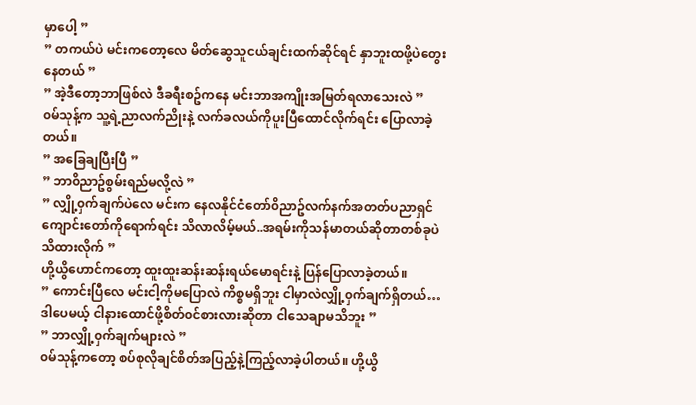မှာပေါ့ ”
” တကယ်ပဲ မင်းကတော့လေ မိတ်ဆွေသူငယ်ချင်းထက်ဆိုင်ရင် နှာဘူးထဖို့ပဲတွေးနေတယ် ”
” အဲ့ဒီတော့ဘာဖြစ်လဲ ဒီခရီးစဥ်ကနေ မင်းဘာအကျိုးအမြတ်ရလာသေးလဲ ”
၀မ်သုန့်က သူ့ရဲ့ညာလက်ညိုးနဲ့ လက်ခလယ်ကိုပူးပြီထောင်လိုက်ရင်း ပြောလာခဲ့တယ်။
” အခြေချပြီးပြီ ”
” ဘာ၀ိညာဥ်စွမ်းရည်မလို့လဲ ”
” လျှို့၀ှက်ချက်ပဲလေ မင်းက နေလနိုင်ငံတော်၀ိညာဥ်လက်နက်အတတ်ပညာရှင်ကျောင်းတော်ကိုရောက်ရင်း သိလာလိမ့်မယ်..အရမ်းကိုသန်မာတယ်ဆိုတာတစ်ခုပဲသိထားလိုက် ”
ဟို့ယွိဟောင်ကတော့ ထူးထူးဆန်းဆန်းရယ်မောရင်းနဲ့ ပြန်ပြောလာခဲ့တယ်။
” ကောင်းပြီလေ မင်းငါ့ကိုမပြောလဲ ကိစ္စမရှိဘူး ငါမှာလဲလျှို့၀ှက်ချက်ရှိတယ်…ဒါပေမယ့် ငါနားထောင်ဖို့စိတ်၀င်စားလားဆိုတာ ငါသေချာမသိဘူး ”
” ဘာလျှို့၀ှက်ချက်များလဲ ”
၀မ်သုန့်ကတော့ စပ်စုလိုချင်စိတ်အပြည့်နဲ့ကြည့်လာခဲ့ပါတယ်။ ဟို့ယွိ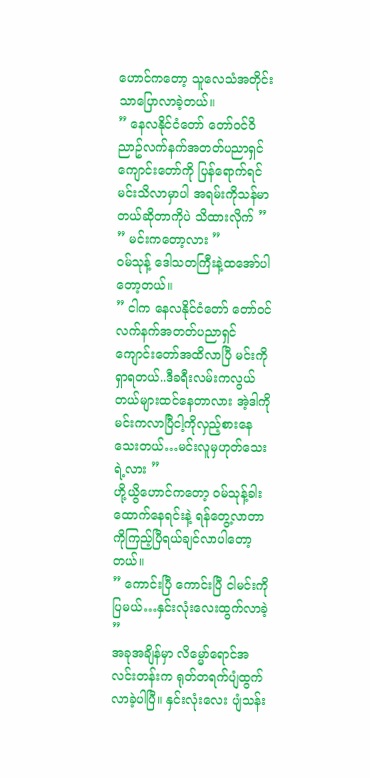ဟောင်ကတော့ သူလေသံအတိုင်းသာပြောလာခဲ့တယ်။
” နေလနိုင်ငံတော် တော်၀င်၀ိညာဥ်လက်နက်အတတ်ပညာရှင်ကျောင်းတော်ကို ပြန်ရောက်ရင်မင်းသိလာမှာပါ အရမ်းကိုသန်မာတယ်ဆိုတာကိုပဲ သိထားလိုက် ”
” မင်းကတော့လား ”
၀မ်သုန့် ဒေါသတကြီးနဲ့ထအော်ပါတော့တယ်။
” ငါက နေလနိုင်ငံတော် တော်၀င်လက်နက်အတတ်ပညာရှင်ကျောင်းတော်အထိလာပြီ မင်းကိုရှာရတယ်..ဒီခရီးလမ်းကလွယ်တယ်များထင်နေတာလား အဲ့ဒါကို မင်းကလာပြီငါ့ကိုလှည့်စားနေသေးတယ်…မင်းလူမှဟုတ်သေးရဲ့လား ”
ဟို့ယွိဟောင်ကတော့ ၀မ်သုန့်ခါးထောက်နေရင်းနဲ့ ရန်တွေ့လာတာကိုကြည့်ပြီရယ်ချင်လာပါတော့တယ်။
” ကောင်းပြီ ကောင်းပြီ ငါမင်းကိုပြမယ်…နှင်းလုံးလေးထွက်လာခဲ့ ”
အခုအချိန်မှာ လိမ္မော်ရောင်အလင်းတန်းက ရုတ်တရက်ပျံထွက်လာခဲ့ပါပြီ။ နှင်းလုံးလေး ပျံသန်း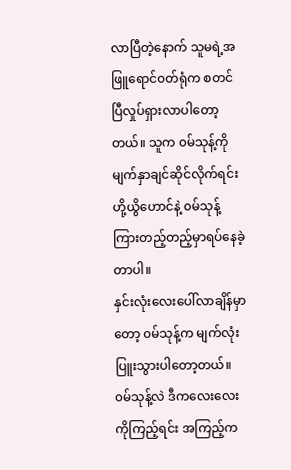လာပြီတဲ့နောက် သူမရဲ့အဖြူရောင်၀တ်ရုံက စတင်ပြီလှုပ်ရှားလာပါတော့တယ်။ သူက ၀မ်သုန့်ကိုမျက်နှာချင်ဆိုင်လိုက်ရင်း ဟို့ယွိဟောင်နဲ့ ၀မ်သုန့်ကြားတည့်တည့်မှာရပ်နေခဲ့တာပါ။
နှင်းလုံးလေးပေါ်လာချိန်မှာတော့ ၀မ်သုန့်က မျက်လုံးပြူးသွားပါတော့တယ်။ ၀မ်သုန့်လဲ ဒီကလေးလေးကိုကြည့်ရင်း အကြည့်က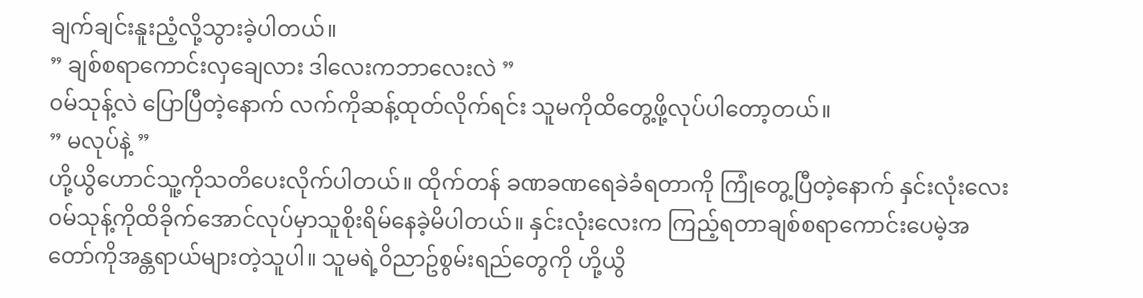ချက်ချင်းနူးညံ့လို့သွားခဲ့ပါတယ်။
” ချစ်စရာကောင်းလှချေလား ဒါလေးကဘာလေးလဲ ”
၀မ်သုန့်လဲ ပြောပြီတဲ့နောက် လက်ကိုဆန့်ထုတ်လိုက်ရင်း သူမကိုထိတွေ့ဖို့လုပ်ပါတော့တယ်။
” မလုပ်နဲ့ ”
ဟို့ယွိဟောင်သူ့ကိုသတိပေးလိုက်ပါတယ်။ ထိုက်တန် ခဏခဏရေခဲခံရတာကို ကြုံတွေ့ပြီတဲ့နောက် နှင်းလုံးလေး ၀မ်သုန့်ကိုထိခိုက်အောင်လုပ်မှာသူစိုးရိမ်နေခဲ့မိပါတယ်။ နှင်းလုံးလေးက ကြည့်ရတာချစ်စရာကောင်းပေမဲ့အတော်ကိုအန္တရာယ်များတဲ့သူပါ။ သူမရဲ့၀ိညာဥ်စွမ်းရည်တွေကို ဟို့ယွိ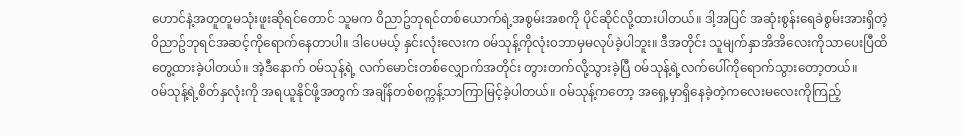ဟောင်နဲ့အတူတူမသုံးဖူးဆိုရင်တောင် သူမက ၀ိညာဥ်ဘုရင်တစ်ယောက်ရဲ့အစွမ်းအစကို ပိုင်ဆိုင်လို့ထားပါတယ်။ ဒါ့အပြင် အဆုံးစွန်းရေခဲစွမ်းအားရှိတဲ့ ၀ိညာဥ်ဘုရင်အဆင့်ကိုရောက်နေတာပါ။ ဒါပေမယ့် နှင်းလုံးလေးက ၀မ်သုန့်ကိုလုံး၀ဘာမှမလုပ်ခဲ့ပါဘူး။ ဒီအတိုင်း သူမျက်နှာအိအိလေးကိုသာပေးပြီထိတွေ့ထားခဲ့ပါတယ်။ အဲ့ဒီနောက် ၀မ်သုန့်ရဲ့ လက်မောင်းတစ်လျှောက်အတိုင်း တွားတက်လို့သွားခဲ့ပြီ ၀မ်သုန့်ရဲ့လက်ပေါ်ကိုရောက်သွားတော့တယ်။
၀မ်သုန့်ရဲ့စိတ်နှလုံးကို အရယူနိုင်ဖို့အတွက် အချိန်တစ်စက္ကန့်သာကြာမြင့်ခဲ့ပါတယ်။ ၀မ်သုန့်ကတော့ အရှေ့မှာရှိနေခဲ့တဲ့ကလေးမလေးကိုကြည့်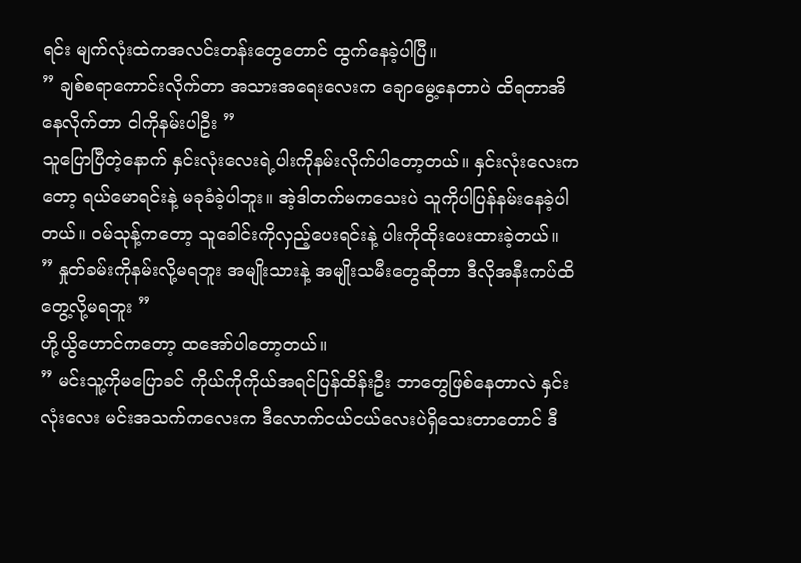ရင်း မျက်လုံးထဲကအလင်းတန်းတွေတောင် ထွက်နေခဲ့ပါပြီ။
” ချစ်စရာကောင်းလိုက်တာ အသားအရေးလေးက ချောမွေ့နေတာပဲ ထိရတာအိနေလိုက်တာ ငါကိုနမ်းပါဦး ”
သူပြောပြီတဲ့နောက် နှင်းလုံးလေးရဲ့ပါးကိုနမ်းလိုက်ပါတော့တယ်။ နှင်းလုံးလေးကတော့ ရယ်မောရင်းနဲ့ မခုခံခဲ့ပါဘူး။ အဲ့ဒါတက်မကသေးပဲ သူကိုပါပြန်နမ်းနေခဲ့ပါတယ်။ ၀မ်သုန့်ကတော့ သူခေါင်းကိုလှည့်ပေးရင်းနဲ့ ပါးကိုထိုးပေးထားခဲ့တယ်။
” နှုတ်ခမ်းကိုနမ်းလို့မရဘူး အမျိုးသားနဲ့ အမျိုးသမီးတွေဆိုတာ ဒီလိုအနီးကပ်ထိတွေ့လို့မရဘူး ”
ဟို့ယွိဟောင်ကတော့ ထအော်ပါတော့တယ်။
” မင်းသူ့ကိုမပြောခင် ကိုယ်ကိုကိုယ်အရင်ပြန်ထိန်းဦး ဘာတွေဖြစ်နေတာလဲ နှင်းလုံးလေး မင်းအသက်ကလေးက ဒီလောက်ငယ်ငယ်လေးပဲရှိသေးတာတောင် ဒီ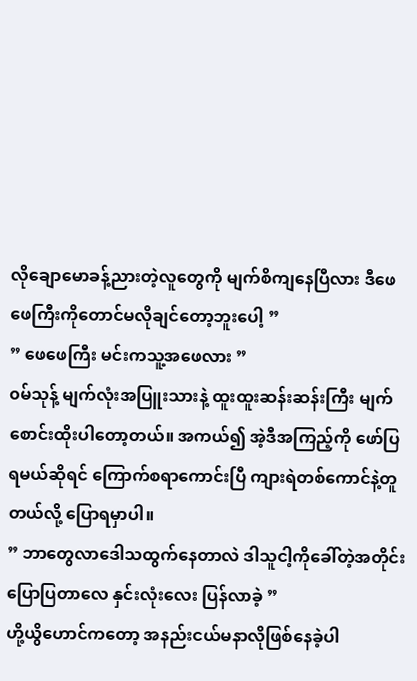လိုချောမောခန့်ညားတဲ့လူတွေကို မျက်စိကျနေပြီလား ဒီဖေဖေကြီးကိုတောင်မလိုချင်တော့ဘူးပေါ့ ”
” ဖေဖေကြီး မင်းကသူ့အဖေလား ”
၀မ်သုန့် မျက်လုံးအပြူးသားနဲ့ ထူးထူးဆန်းဆန်းကြီး မျက်စောင်းထိုးပါတော့တယ်။ အကယ်၍ အဲ့ဒီအကြည့်ကို ဖော်ပြရမယ်ဆိုရင် ကြောက်စရာကောင်းပြီ ကျားရဲတစ်ကောင်နဲ့တူတယ်လို့ ပြောရမှာပါ။
” ဘာတွေလာဒေါသထွက်နေတာလဲ ဒါသူငါ့ကိုခေါ်တဲ့အတိုင်း ပြောပြတာလေ နှင်းလုံးလေး ပြန်လာခဲ့ ”
ဟို့ယွိဟောင်ကတော့ အနည်းငယ်မနာလိုဖြစ်နေခဲ့ပါ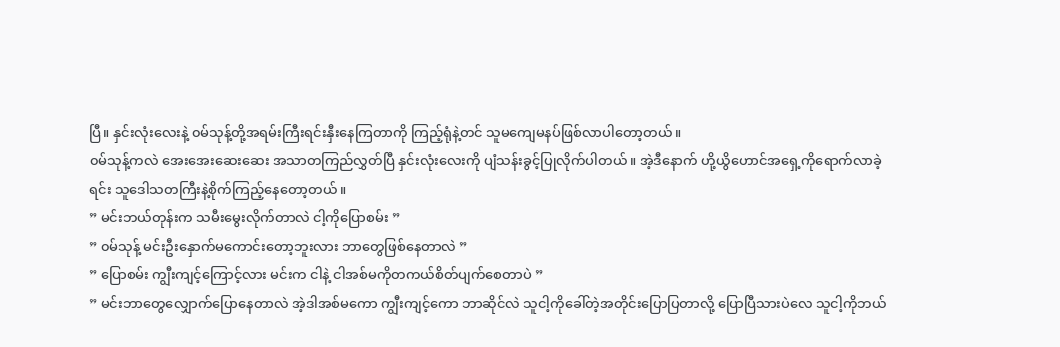ပြီ။ နှင်းလုံးလေးနဲ့ ၀မ်သုန့်တို့အရမ်းကြီးရင်းနှီးနေကြတာကို ကြည့်ရုံနဲ့တင် သူမကျေမနပ်ဖြစ်လာပါတော့တယ်။
၀မ်သုန့်ကလဲ အေးအေးဆေးဆေး အသာတကြည်လွှတ်ပြီ နှင်းလုံးလေးကို ပျံသန်းခွင့်ပြုလိုက်ပါတယ်။ အဲ့ဒီနောက် ဟို့ယွိဟောင်အရှေ့ကိုရောက်လာခဲ့ရင်း သူဒေါသတကြီးနဲ့စိုက်ကြည့်နေတော့တယ်။
” မင်းဘယ်တုန်းက သမီးမွေးလိုက်တာလဲ ငါ့ကိုပြောစမ်း ”
” ၀မ်သုန့် မင်းဦးနှောက်မကောင်းတော့ဘူးလား ဘာတွေဖြစ်နေတာလဲ ”
” ပြောစမ်း ကျွီးကျင့်ကြောင့်လား မင်းက ငါနဲ့ ငါအစ်မကိုတကယ်စိတ်ပျက်စေတာပဲ ”
” မင်းဘာတွေလျှောက်ပြောနေတာလဲ အဲ့ဒါအစ်မကော ကျွီးကျင့်ကော ဘာဆိုင်လဲ သူငါ့ကိုခေါ်တဲ့အတိုင်းပြောပြတာလို့ ပြောပြီသားပဲလေ သူငါ့ကိုဘယ်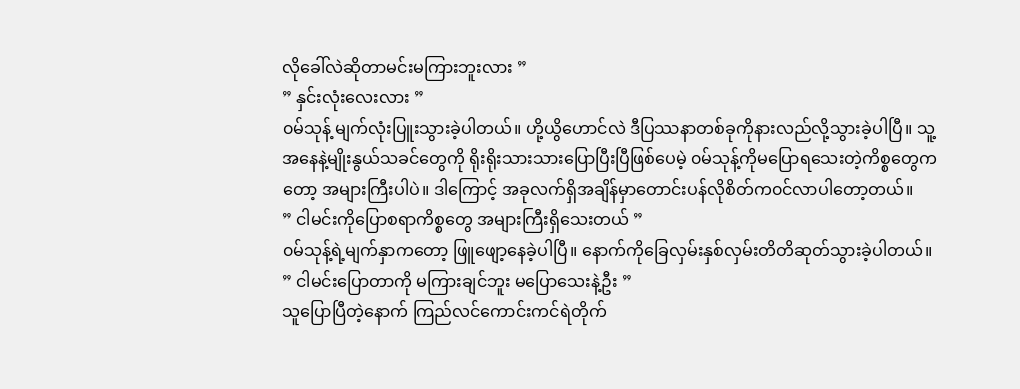လိုခေါ်လဲဆိုတာမင်းမကြားဘူးလား ”
” နှင်းလုံးလေးလား ”
၀မ်သုန့် မျက်လုံးပြူးသွားခဲ့ပါတယ်။ ဟို့ယွိဟောင်လဲ ဒီပြဿနာတစ်ခုကိုနားလည်လို့သွားခဲ့ပါပြီ။ သူ့အနေနဲ့မျိုးနွယ်သခင်တွေကို ရိုးရိုးသားသားပြောပြီးပြီဖြစ်ပေမဲ့ ၀မ်သုန့်ကိုမပြောရသေးတဲ့ကိစ္စတွေကတော့ အများကြီးပါပဲ။ ဒါကြောင့် အခုလက်ရှိအချိန်မှာတောင်းပန်လိုစိတ်က၀င်လာပါတော့တယ်။
” ငါမင်းကိုပြောစရာကိစ္စတွေ အများကြီးရှိသေးတယ် ”
၀မ်သုန့်ရဲ့မျက်နှာကတော့ ဖြူဖျော့နေခဲ့ပါပြီ။ နောက်ကိုခြေလှမ်းနှစ်လှမ်းတိတိဆုတ်သွားခဲ့ပါတယ်။
” ငါမင်းပြောတာကို မကြားချင်ဘူး မပြောသေးနဲ့ဦး ”
သူပြောပြီတဲ့နောက် ကြည်လင်ကောင်းကင်ရဲတိုက်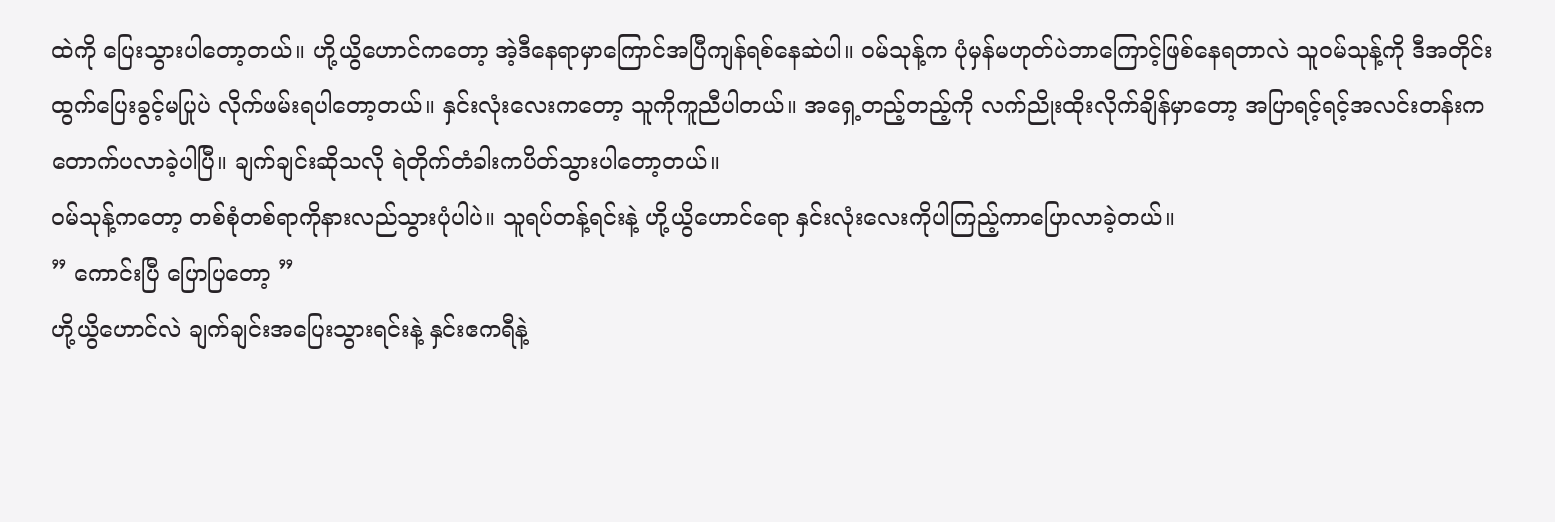ထဲကို ပြေးသွားပါတော့တယ်။ ဟို့ယွိဟောင်ကတော့ အဲ့ဒီနေရာမှာကြောင်အပြီကျန်ရစ်နေဆဲပါ။ ၀မ်သုန့်က ပုံမှန်မဟုတ်ပဲဘာကြောင့်ဖြစ်နေရတာလဲ သူ၀မ်သုန့်ကို ဒီအတိုင်းထွက်ပြေးခွင့်မပြုပဲ လိုက်ဖမ်းရပါတော့တယ်။ နှင်းလုံးလေးကတော့ သူကိုကူညီပါတယ်။ အရှေ့တည့်တည့်ကို လက်ညိုးထိုးလိုက်ချိန်မှာတော့ အပြာရင့်ရင့်အလင်းတန်းက တောက်ပလာခဲ့ပါပြီ။ ချက်ချင်းဆိုသလို ရဲတိုက်တံခါးကပိတ်သွားပါတော့တယ်။
၀မ်သုန့်ကတော့ တစ်စုံတစ်ရာကိုနားလည်သွားပုံပါပဲ။ သူရပ်တန့်ရင်းနဲ့ ဟို့ယွိဟောင်ရော နှင်းလုံးလေးကိုပါကြည့်ကာပြောလာခဲ့တယ်။
” ကောင်းပြီ ပြောပြတော့ ”
ဟို့ယွိဟောင်လဲ ချက်ချင်းအပြေးသွားရင်းနဲ့ နှင်းဧကရီနဲ့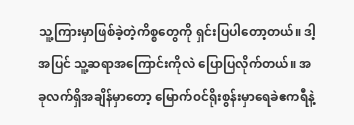သူ့ကြားမှာဖြစ်ခဲ့တဲ့ကိစ္စတွေကို ရှင်းပြပါတော့တယ်။ ဒါ့အပြင် သူ့ဆရာအကြောင်းကိုလဲ ပြောပြလိုက်တယ်။ အခုလက်ရှိအချိန်မှာတော့ မြောက်၀င်ရိုးစွန်းမှာရေခဲဧကရီနဲ့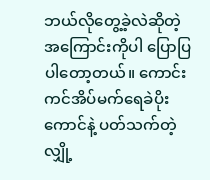ဘယ်လိုတွေ့ခဲ့လဲဆိုတဲ့အကြောင်းကိုပါ ပြောပြပါတော့တယ်။ ကောင်းကင်အိပ်မက်ရေခဲပိုးကောင်နဲ့ ပတ်သက်တဲ့လျှို့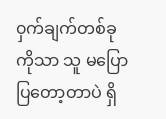၀ှက်ချက်တစ်ခုကိုသာ သူ မပြောပြတော့တာပဲ ရှိ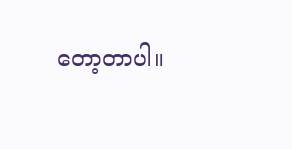တော့တာပါ။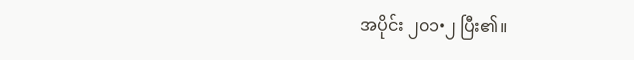အပိုင်း ၂၀၁•၂ ပြီး၏။